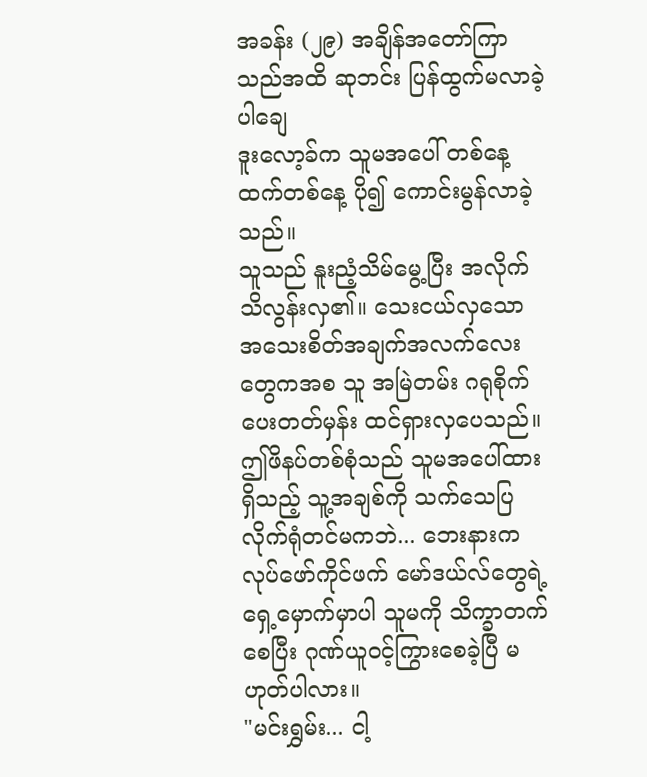အခန်း (၂၉) အချိန်အတော်ကြာသည်အထိ ဆုဘင်း ပြန်ထွက်မလာခဲ့ပါချေ
ဒူးလော့ခ်က သူမအပေါ် တစ်နေ့ထက်တစ်နေ့ ပို၍ ကောင်းမွန်လာခဲ့သည်။
သူသည် နူးညံ့သိမ်မွေ့ပြီး အလိုက်သိလွန်းလှ၏။ သေးငယ်လှသော အသေးစိတ်အချက်အလက်လေးတွေကအစ သူ အမြဲတမ်း ဂရုစိုက်ပေးတတ်မှန်း ထင်ရှားလှပေသည်။
ဤဖိနပ်တစ်စုံသည် သူမအပေါ်ထားရှိသည့် သူ့အချစ်ကို သက်သေပြလိုက်ရုံတင်မကဘဲ... ဘေးနားက လုပ်ဖော်ကိုင်ဖက် မော်ဒယ်လ်တွေရဲ့ ရှေ့မှောက်မှာပါ သူမကို သိက္ခာတက်စေပြီး ဂုဏ်ယူဝင့်ကြွားစေခဲ့ပြီ မဟုတ်ပါလား။
"မင်းရွှမ်း... ငါ့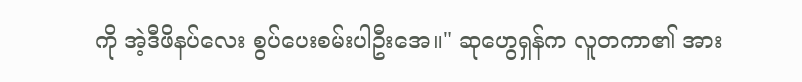ကို အဲ့ဒီဖိနပ်လေး စွပ်ပေးစမ်းပါဦးအေ။" ဆုဟွေရှန်က လူတကာ၏ အား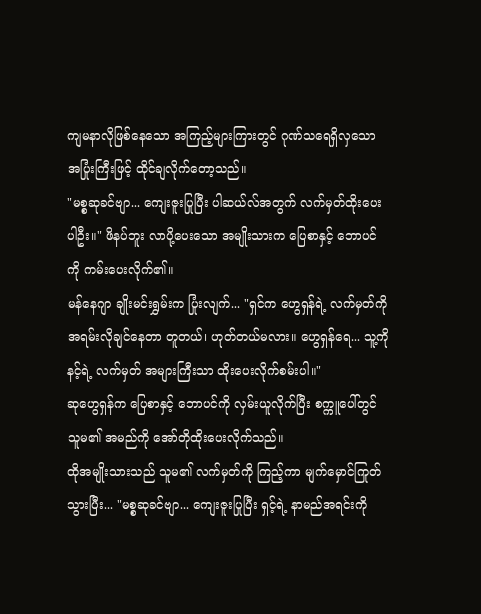ကျမနာလိုဖြစ်နေသော အကြည့်များကြားတွင် ဂုဏ်သရေရှိလှသော အပြုံးကြီးဖြင့် ထိုင်ချလိုက်တော့သည်။
"မစ္စဆုခင်ဗျာ... ကျေးဇူးပြုပြီး ပါဆယ်လ်အတွက် လက်မှတ်ထိုးပေးပါဦး။" ဖိနပ်ဘူး လာပို့ပေးသော အမျိုးသားက ပြေစာနှင့် ဘောပင်ကို ကမ်းပေးလိုက်၏။
မန်နေဂျာ ချိုးမင်းရွှမ်းက ပြုံးလျက်... "ရှင်က ဟွေရှန်ရဲ့ လက်မှတ်ကို အရမ်းလိုချင်နေတာ တူတယ်၊ ဟုတ်တယ်မလား။ ဟွေရှန်ရေ... သူ့ကို နင့်ရဲ့ လက်မှတ် အများကြီးသာ ထိုးပေးလိုက်စမ်းပါ။"
ဆုဟွေရှန်က ပြေစာနှင့် ဘောပင်ကို လှမ်းယူလိုက်ပြီး စက္ကူပေါ်တွင် သူမ၏ အမည်ကို အော်တိုထိုးပေးလိုက်သည်။
ထိုအမျိုးသားသည် သူမ၏ လက်မှတ်ကို ကြည့်ကာ မျက်မှောင်ကြုတ်သွားပြီး... "မစ္စဆုခင်ဗျာ... ကျေးဇူးပြုပြီး ရှင့်ရဲ့ နာမည်အရင်းကို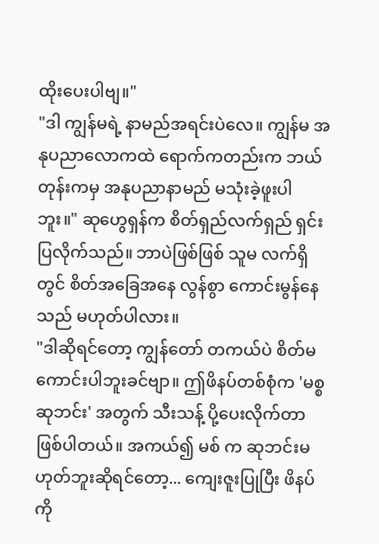ထိုးပေးပါဗျ။"
"ဒါ ကျွန်မရဲ့ နာမည်အရင်းပဲလေ။ ကျွန်မ အနုပညာလောကထဲ ရောက်ကတည်းက ဘယ်တုန်းကမှ အနုပညာနာမည် မသုံးခဲ့ဖူးပါဘူး။" ဆုဟွေရှန်က စိတ်ရှည်လက်ရှည် ရှင်းပြလိုက်သည်။ ဘာပဲဖြစ်ဖြစ် သူမ လက်ရှိတွင် စိတ်အခြေအနေ လွန်စွာ ကောင်းမွန်နေသည် မဟုတ်ပါလား။
"ဒါဆိုရင်တော့ ကျွန်တော် တကယ်ပဲ စိတ်မကောင်းပါဘူးခင်ဗျာ။ ဤဖိနပ်တစ်စုံက 'မစ္စဆုဘင်း' အတွက် သီးသန့် ပို့ပေးလိုက်တာ ဖြစ်ပါတယ်။ အကယ်၍ မစ် က ဆုဘင်းမဟုတ်ဘူးဆိုရင်တော့... ကျေးဇူးပြုပြီး ဖိနပ်ကို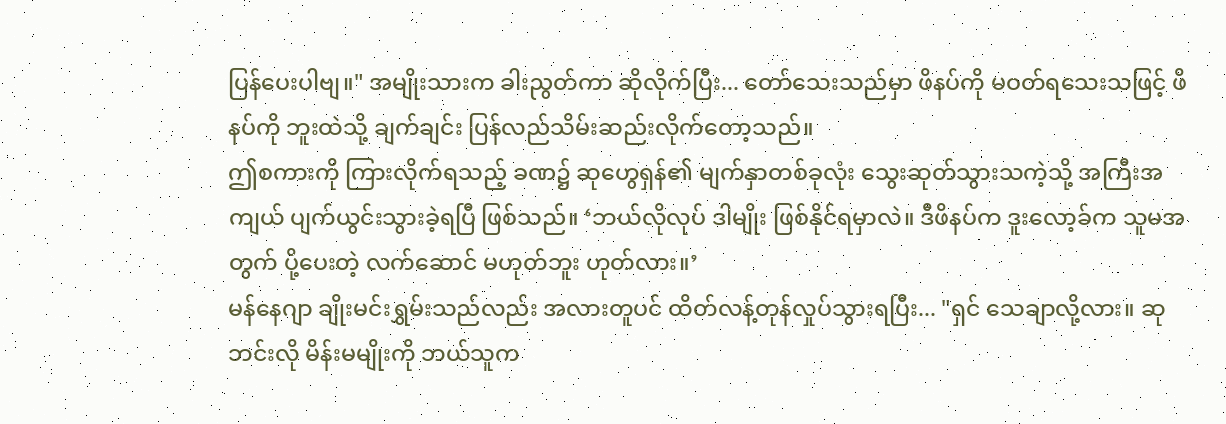ပြန်ပေးပါဗျ။" အမျိုးသားက ခါးညွတ်ကာ ဆိုလိုက်ပြီး... တော်သေးသည်မှာ ဖိနပ်ကို မဝတ်ရသေးသဖြင့် ဖိနပ်ကို ဘူးထဲသို့ ချက်ချင်း ပြန်လည်သိမ်းဆည်းလိုက်တော့သည်။
ဤစကားကို ကြားလိုက်ရသည့် ခဏ၌ ဆုဟွေရှန်၏ မျက်နှာတစ်ခုလုံး သွေးဆုတ်သွားသကဲ့သို့ အကြီးအကျယ် ပျက်ယွင်းသွားခဲ့ရပြီ ဖြစ်သည်။ ‘ဘယ်လိုလုပ် ဒါမျိုး ဖြစ်နိုင်ရမှာလဲ။ ဒီဖိနပ်က ဒူးလော့ခ်က သူမအတွက် ပို့ပေးတဲ့ လက်ဆောင် မဟုတ်ဘူး ဟုတ်လား။’
မန်နေဂျာ ချိုးမင်းရွှမ်းသည်လည်း အလားတူပင် ထိတ်လန့်တုန်လှုပ်သွားရပြီး... "ရှင် သေချာလို့လား။ ဆုဘင်းလို မိန်းမမျိုးကို ဘယ်သူက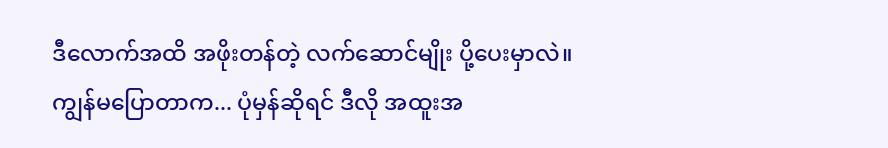ဒီလောက်အထိ အဖိုးတန်တဲ့ လက်ဆောင်မျိုး ပို့ပေးမှာလဲ။ ကျွန်မပြောတာက... ပုံမှန်ဆိုရင် ဒီလို အထူးအ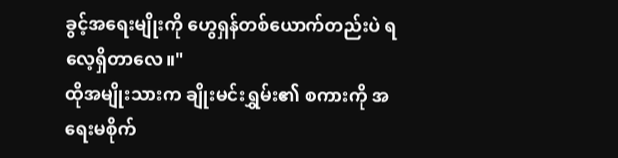ခွင့်အရေးမျိုးကို ဟွေရှန်တစ်ယောက်တည်းပဲ ရလေ့ရှိတာလေ။"
ထိုအမျိုးသားက ချိုးမင်းရွှမ်း၏ စကားကို အရေးမစိုက်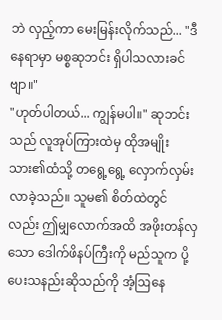ဘဲ လှည့်ကာ မေးမြန်းလိုက်သည်... "ဒီနေရာမှာ မစ္စဆုဘင်း ရှိပါသလားခင်ဗျာ။"
"ဟုတ်ပါတယ်... ကျွန်မပါ။" ဆုဘင်းသည် လူအုပ်ကြားထဲမှ ထိုအမျိုးသား၏ထံသို့ တရွေ့ရွေ့ လှောက်လှမ်းလာခဲ့သည်။ သူမ၏ စိတ်ထဲတွင်လည်း ဤမျှလောက်အထိ အဖိုးတန်လှသော ဒေါက်ဖိနပ်ကြီးကို မည်သူက ပို့ပေးသနည်းဆိုသည်ကို အံ့ဩနေ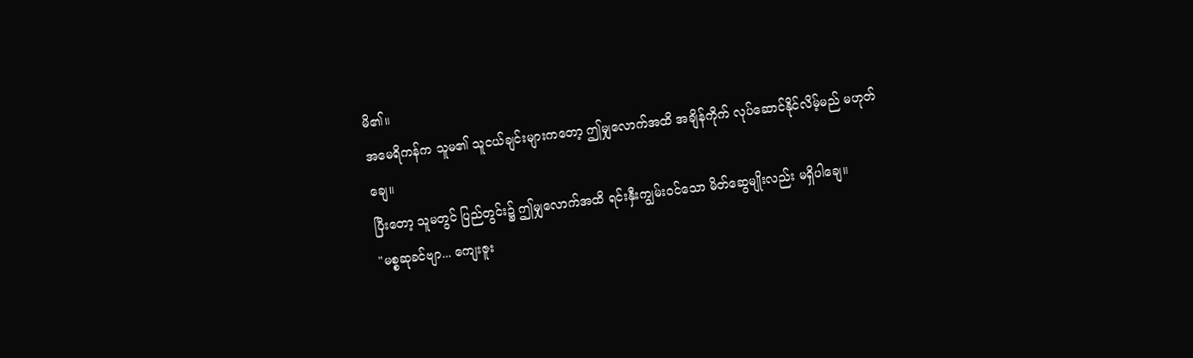မိ၏။
အမေရိကန်က သူမ၏ သူငယ်ချင်းများကတော့ ဤမျှလောက်အထိ အချိန်ကိုက် လုပ်ဆောင်နိုင်လိမ့်မည် မဟုတ်ချေ။
ပြီးတော့ သူမတွင် ပြည်တွင်း၌ ဤမျှလောက်အထိ ရင်းနှီးကျွမ်းဝင်သော မိတ်ဆွေမျိုးလည်း မရှိပါချေ။
"မစ္စဆုခင်ဗျာ... ကျေးဇူး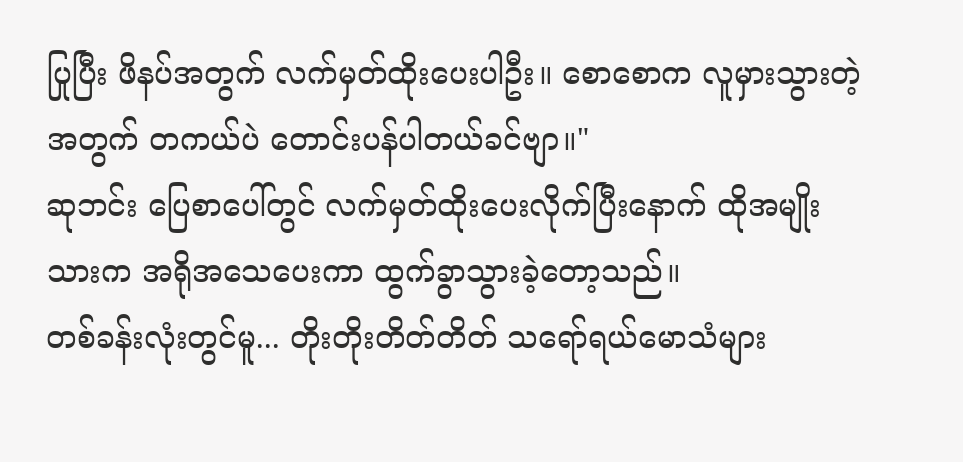ပြုပြီး ဖိနပ်အတွက် လက်မှတ်ထိုးပေးပါဦး။ စောစောက လူမှားသွားတဲ့အတွက် တကယ်ပဲ တောင်းပန်ပါတယ်ခင်ဗျာ။"
ဆုဘင်း ပြေစာပေါ်တွင် လက်မှတ်ထိုးပေးလိုက်ပြီးနောက် ထိုအမျိုးသားက အရိုအသေပေးကာ ထွက်ခွာသွားခဲ့တော့သည်။
တစ်ခန်းလုံးတွင်မူ... တိုးတိုးတိတ်တိတ် သရော်ရယ်မောသံများ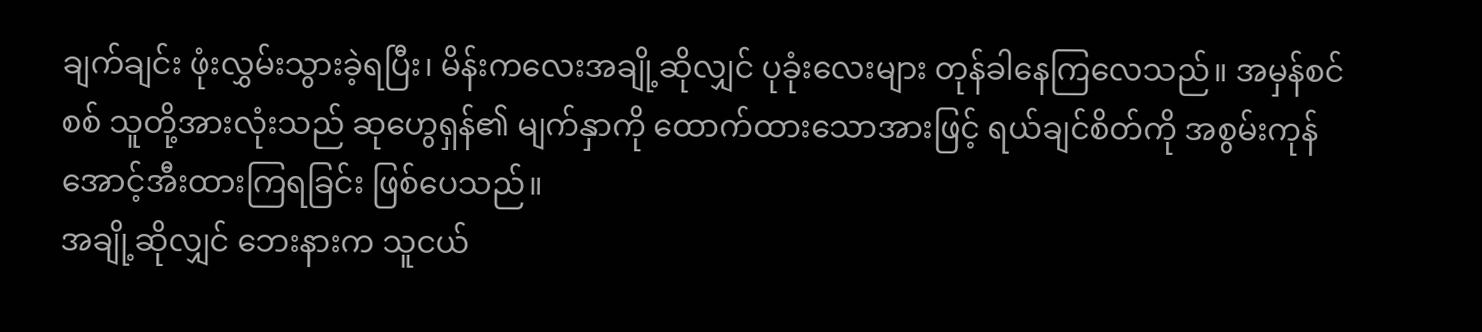ချက်ချင်း ဖုံးလွှမ်းသွားခဲ့ရပြီး၊ မိန်းကလေးအချို့ဆိုလျှင် ပုခုံးလေးများ တုန်ခါနေကြလေသည်။ အမှန်စင်စစ် သူတို့အားလုံးသည် ဆုဟွေရှန်၏ မျက်နှာကို ထောက်ထားသောအားဖြင့် ရယ်ချင်စိတ်ကို အစွမ်းကုန် အောင့်အီးထားကြရခြင်း ဖြစ်ပေသည်။
အချို့ဆိုလျှင် ဘေးနားက သူငယ်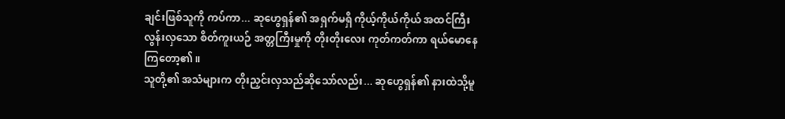ချင်းဖြစ်သူကို ကပ်ကာ... ဆုဟွေရှန်၏ အရှက်မရှိ ကိုယ့်ကိုယ်ကိုယ် အထင်ကြီးလွန်းလှသော စိတ်ကူးယဉ် အတ္တကြီးမှုကို တိုးတိုးလေး ကုတ်ကတ်ကာ ရယ်မောနေကြတော့၏။
သူတို့၏ အသံများက တိုးညှင်းလှသည်ဆိုသော်လည်း... ဆုဟွေရှန်၏ နားထဲသို့မူ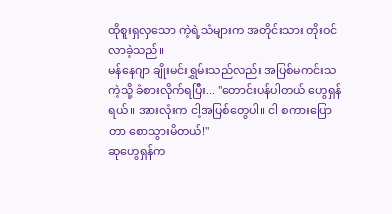ထိုစူးရှလှသော ကဲ့ရဲ့သံများက အတိုင်းသား တိုးဝင်လာခဲ့သည်။
မန်နေဂျာ ချိုးမင်းရွှမ်းသည်လည်း အပြစ်မကင်းသကဲ့သို့ ခံစားလိုက်ရပြီး... "တောင်းပန်ပါတယ် ဟွေရှန်ရယ်။ အားလုံးက ငါ့အပြစ်တွေပါ။ ငါ စကားပြောတာ စောသွားမိတယ်!"
ဆုဟွေရှန်က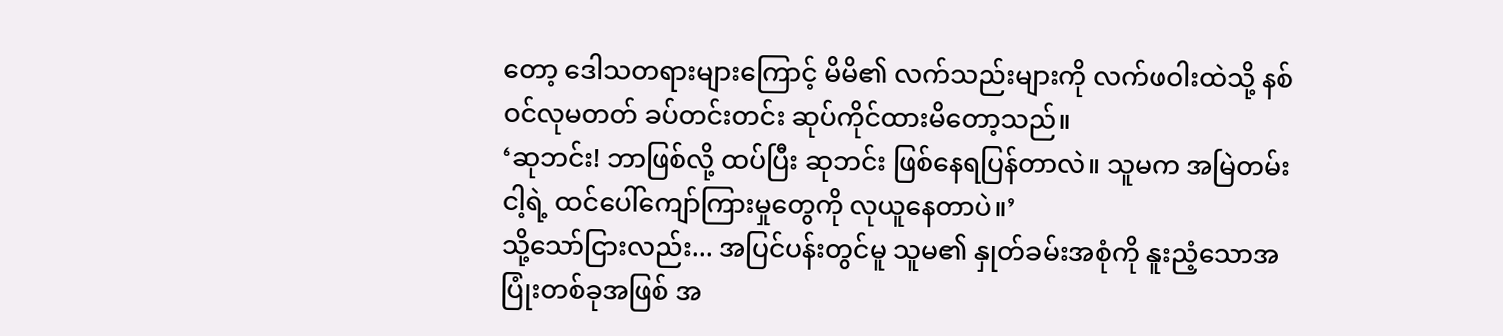တော့ ဒေါသတရားများကြောင့် မိမိ၏ လက်သည်းများကို လက်ဖဝါးထဲသို့ နစ်ဝင်လုမတတ် ခပ်တင်းတင်း ဆုပ်ကိုင်ထားမိတော့သည်။
‘ဆုဘင်း! ဘာဖြစ်လို့ ထပ်ပြီး ဆုဘင်း ဖြစ်နေရပြန်တာလဲ။ သူမက အမြဲတမ်း ငါ့ရဲ့ ထင်ပေါ်ကျော်ကြားမှုတွေကို လုယူနေတာပဲ။’
သို့သော်ငြားလည်း... အပြင်ပန်းတွင်မူ သူမ၏ နှုတ်ခမ်းအစုံကို နူးညံ့သောအပြုံးတစ်ခုအဖြစ် အ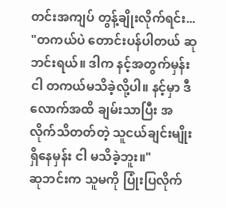တင်းအကျပ် တွန့်ချိုးလိုက်ရင်း... "တကယ်ပဲ တောင်းပန်ပါတယ် ဆုဘင်းရယ်။ ဒါက နင့်အတွက်မှန်း ငါ တကယ်မသိခဲ့လို့ပါ။ နင့်မှာ ဒီလောက်အထိ ချမ်းသာပြီး အလိုက်သိတတ်တဲ့ သူငယ်ချင်းမျိုး ရှိနေမှန်း ငါ မသိခဲ့ဘူး။"
ဆုဘင်းက သူမကို ပြုံးပြလိုက်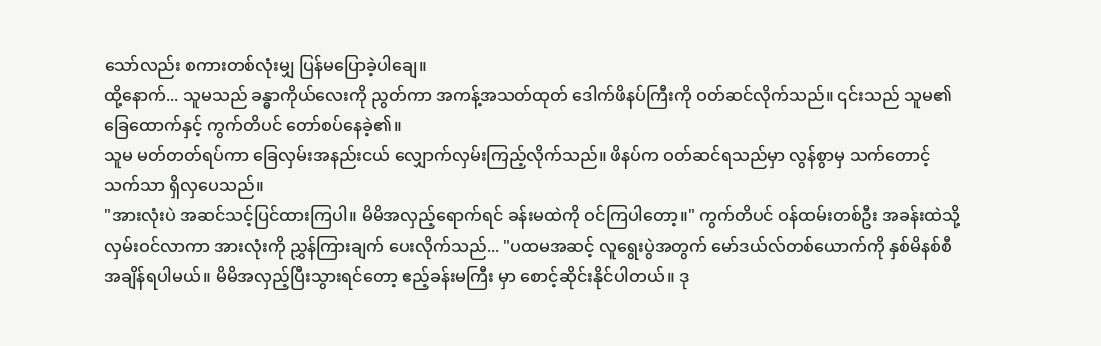သော်လည်း စကားတစ်လုံးမျှ ပြန်မပြောခဲ့ပါချေ။
ထို့နောက်... သူမသည် ခန္ဓာကိုယ်လေးကို ညွတ်ကာ အကန့်အသတ်ထုတ် ဒေါက်ဖိနပ်ကြီးကို ဝတ်ဆင်လိုက်သည်။ ၎င်းသည် သူမ၏ ခြေထောက်နှင့် ကွက်တိပင် တော်စပ်နေခဲ့၏။
သူမ မတ်တတ်ရပ်ကာ ခြေလှမ်းအနည်းငယ် လျှောက်လှမ်းကြည့်လိုက်သည်။ ဖိနပ်က ဝတ်ဆင်ရသည်မှာ လွန်စွာမှ သက်တောင့်သက်သာ ရှိလှပေသည်။
"အားလုံးပဲ အဆင်သင့်ပြင်ထားကြပါ။ မိမိအလှည့်ရောက်ရင် ခန်းမထဲကို ဝင်ကြပါတော့။" ကွက်တိပင် ဝန်ထမ်းတစ်ဦး အခန်းထဲသို့ လှမ်းဝင်လာကာ အားလုံးကို ညွှန်ကြားချက် ပေးလိုက်သည်... "ပထမအဆင့် လူရွေးပွဲအတွက် မော်ဒယ်လ်တစ်ယောက်ကို နှစ်မိနစ်စီ အချိန်ရပါမယ်။ မိမိအလှည့်ပြီးသွားရင်တော့ ဧည့်ခန်းမကြီး မှာ စောင့်ဆိုင်းနိုင်ပါတယ်။ ဒု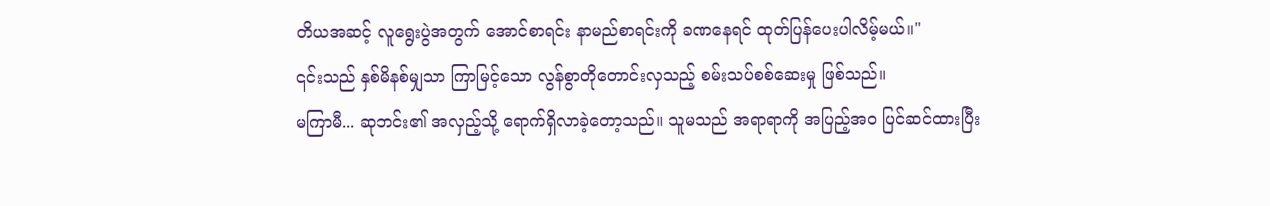တိယအဆင့် လူရွေးပွဲအတွက် အောင်စာရင်း နာမည်စာရင်းကို ခဏနေရင် ထုတ်ပြန်ပေးပါလိမ့်မယ်။"
၎င်းသည် နှစ်မိနစ်မျှသာ ကြာမြင့်သော လွန်စွာတိုတောင်းလှသည့် စမ်းသပ်စစ်ဆေးမှု ဖြစ်သည်။
မကြာမီ... ဆုဘင်း၏ အလှည့်သို့ ရောက်ရှိလာခဲ့တော့သည်။ သူမသည် အရာရာကို အပြည့်အဝ ပြင်ဆင်ထားပြီး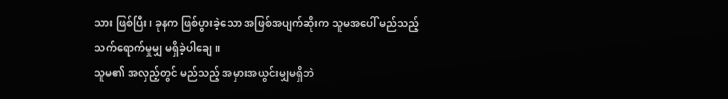သား ဖြစ်ပြီး၊ ခုနက ဖြစ်ပွားခဲ့သော အဖြစ်အပျက်ဆိုးက သူမအပေါ် မည်သည့် သက်ရောက်မှုမျှ မရှိခဲ့ပါချေ။
သူမ၏ အလှည့်တွင် မည်သည့် အမှားအယွင်းမျှမရှိဘဲ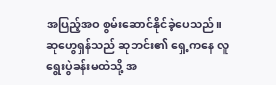အပြည့်အဝ စွမ်းဆောင်နိုင်ခဲ့ပေသည်။
ဆုဟွေရှန်သည် ဆုဘင်း၏ ရှေ့ကနေ လူရွေးပွဲခန်းမထဲသို့ အ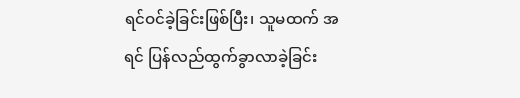ရင်ဝင်ခဲ့ခြင်းဖြစ်ပြီး၊ သူမထက် အရင် ပြန်လည်ထွက်ခွာလာခဲ့ခြင်း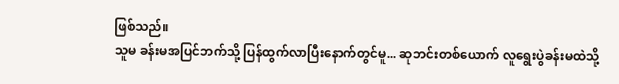ဖြစ်သည်။
သူမ ခန်းမအပြင်ဘက်သို့ ပြန်ထွက်လာပြီးနောက်တွင်မူ... ဆုဘင်းတစ်ယောက် လူရွေးပွဲခန်းမထဲသို့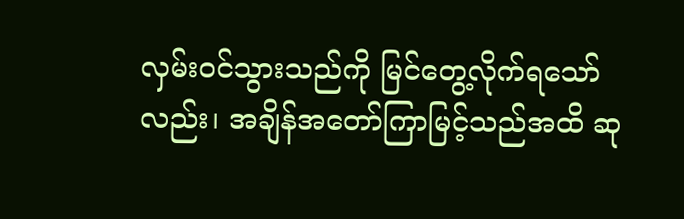လှမ်းဝင်သွားသည်ကို မြင်တွေ့လိုက်ရသော်လည်း၊ အချိန်အတော်ကြာမြင့်သည်အထိ ဆု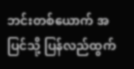ဘင်းတစ်ယောက် အပြင်သို့ ပြန်လည်ထွက်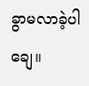ခွာမလာခဲ့ပါချေ။